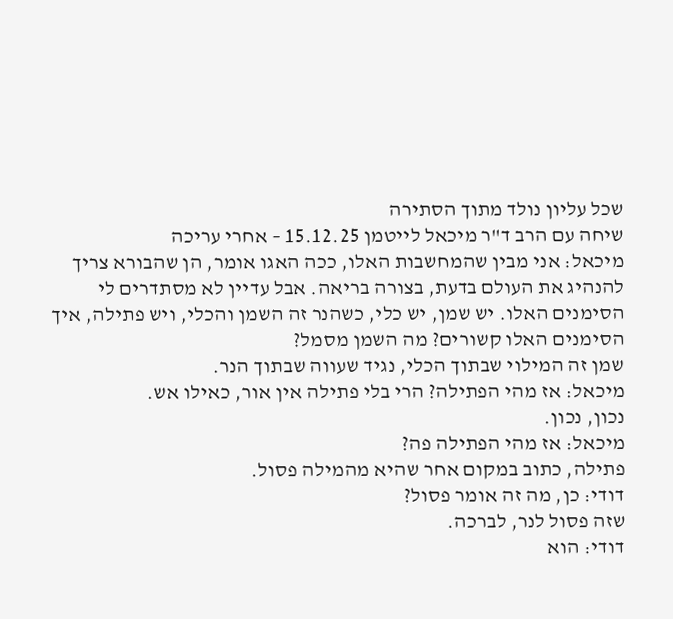שכל עליון נולד מתוך הסתירה
שיחה עם הרב ד"ר מיכאל לייטמן 15.12.25 – אחרי עריכה
מיכאל: אני מבין שהמחשבות האלו, ככה האגו אומר, הן שהבורא צריך להנהיג את העולם בדעת, בצורה בריאה. אבל עדיין לא מסתדרים לי הסימנים האלו. יש שמן, יש כלי, כשהנר זה השמן והכלי, ויש פתילה, איך הסימנים האלו קשורים? מה השמן מסמל?
שמן זה המילוי שבתוך הכלי, נגיד שעווה שבתוך הנר.
מיכאל: אז מהי הפתילה? הרי בלי פתילה אין אור, כאילו אש.
נכון, נכון.
מיכאל: אז מהי הפתילה פה?
פתילה, כתוב במקום אחר שהיא מהמילה פסול.
דודי: כן, מה זה אומר פסול?
שזה פסול לנר, לברכה.
דודי: הוא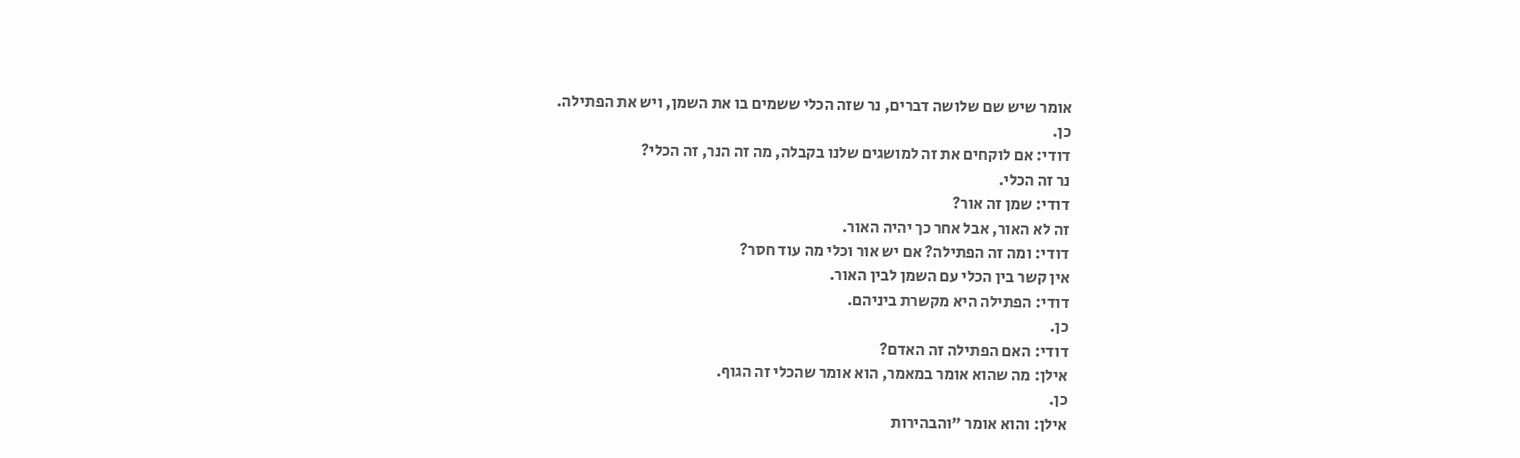אומר שיש שם שלושה דברים, נר שזה הכלי ששמים בו את השמן, ויש את הפתילה.
כן.
דודי: אם לוקחים את זה למושגים שלנו בקבלה, מה זה הנר, זה הכלי?
נר זה הכלי.
דודי: שמן זה אור?
זה לא האור, אבל אחר כך יהיה האור.
דודי: ומה זה הפתילה? אם יש אור וכלי מה עוד חסר?
אין קשר בין הכלי עם השמן לבין האור.
דודי: הפתילה היא מקשרת ביניהם.
כן.
דודי: האם הפתילה זה האדם?
אילן: מה שהוא אומר במאמר, הוא אומר שהכלי זה הגוף.
כן.
אילן: והוא אומר "והבהירות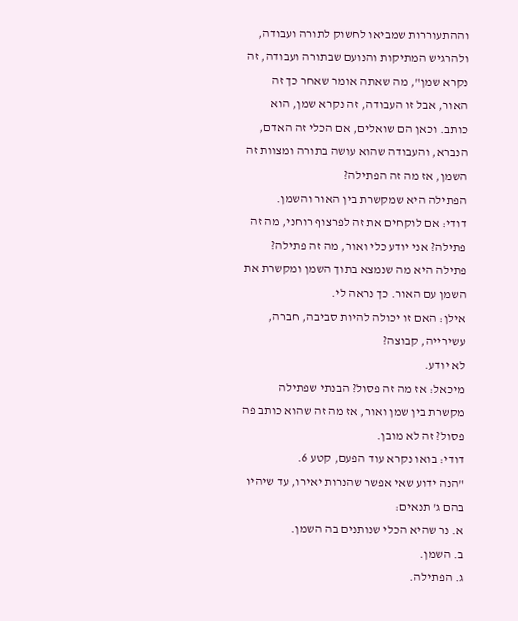וההתעוררות שמביאו לחשוק לתורה ועבודה, ולהרגיש המתיקות והנועם שבתורה ועבודה, זה נקרא שמן", מה שאתה אומר שאחר כך זה האור, אבל זו העבודה, זה נקרא שמן, הוא כותב. וכאן הם שואלים, אם הכלי זה האדם, הנברא, והעבודה שהוא עושה בתורה ומצוות זה השמן, אז מה זה הפתילה?
הפתילה היא שמקשרת בין האור והשמן.
דודי: אם לוקחים את זה לפרצוף רוחני, מה זה פתילה? אני יודע כלי ואור, מה זה פתילה?
פתילה היא מה שנמצא בתוך השמן ומקשרת את השמן עם האור. כך נראה לי.
אילן: האם זו יכולה להיות סביבה, חברה, עשירייה, קבוצה?
לא יודע.
מיכאל: אז מה זה פסול? הבנתי שפתילה מקשרת בין שמן ואור, אז מה זה שהוא כותב פה פסול? זה לא מובן.
דודי: בואו נקרא עוד הפעם, קטע 6.
"הנה ידוע שאי אפשר שהנרות יאירו, עד שיהיו בהם ג' תנאים:
א. נר שהיא הכלי שנותנים בה השמן.
ב. השמן.
ג. הפתילה.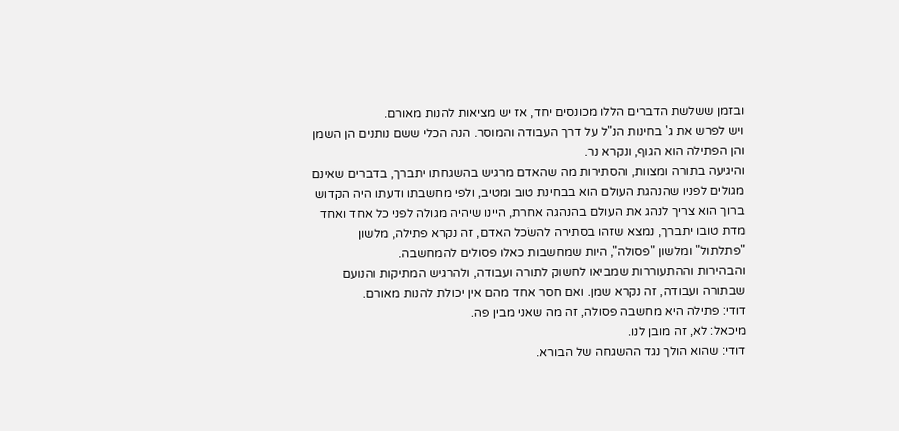ובזמן ששלשת הדברים הללו מכונסים יחד, אז יש מציאות להנות מאורם.
ויש לפרש את ג' בחינות הנ"ל על דרך העבודה והמוסר. הנה הכלי ששם נותנים הן השמן והן הפתילה הוא הגוף, ונקרא נר.
והיגיעה בתורה ומצוות, והסתירות מה שהאדם מרגיש בהשגחתו יתברך, בדברים שאינם מגולים לפניו שהנהגת העולם הוא בבחינת טוב ומטיב, ולפי מחשבתו ודעתו היה הקדוש ברוך הוא צריך לנהג את העולם בהנהגה אחרת, היינו שיהיה מגולה לפני כל אחד ואחד מדת טובו יתברך, נמצא שזהו בסתירה להשׂכל האדם, זה נקרא פתילה, מלשון "פתלתול" ומלשון "פסולה", היות שמחשבות כאלו פסולים להמחשבה.
והבהירות וההתעוררות שמביאו לחשוק לתורה ועבודה, ולהרגיש המתיקות והנועם שבתורה ועבודה, זה נקרא שמן. ואם חסר אחד מהם אין יכולת להנות מאורם.
דודי: פתילה היא מחשבה פסולה, זה מה שאני מבין פה.
מיכאל: לא, זה מובן לנו.
דודי: שהוא הולך נגד ההשגחה של הבורא.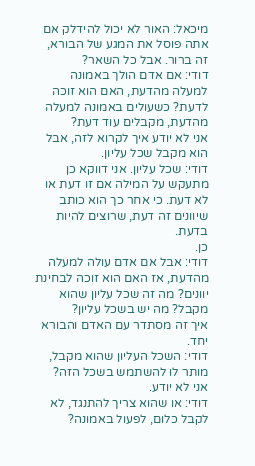מיכאל: האור לא יכול להידלק אם אתה פוסל את המגע של הבורא, זה ברור. אבל כל השאר?
דודי: אם אדם הולך באמונה למעלה מהדעת, האם הוא זוכה לדעת? כשעולים באמונה למעלה מהדעת, מקבלים עוד דעת?
אני לא יודע איך לקרוא לזה, אבל הוא מקבל שכל עליון.
דודי: שכל עליון. אני דווקא כן מתעקש על המילה אם זו דעת או לא דעת. כי אחר כך הוא כותב שיוונים זה דעת, שרוצים להיות בדעת.
כן.
דודי: אבל אם אדם עולה למעלה מהדעת, אז האם הוא זוכה לבחינת יוונים? מה זה שכל עליון שהוא מקבל? מה יש בשכל עליון?
איך זה מסתדר עם האדם והבורא יחד.
דודי: השכל העליון שהוא מקבל, מותר לו להשתמש בשכל הזה?
אני לא יודע.
דודי: או שהוא צריך להתנגד, לא לקבל כלום, לפעול באמונה?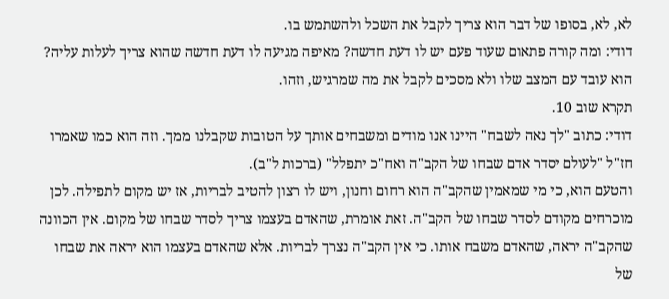לא, לא, בסופו של דבר הוא צריך לקבל את השכל ולהשתמש בו.
דודי: ומה קורה פתאום שעוד פעם יש לו דעת חדשה? מאיפה מגיעה לו דעת חדשה שהוא צריך לעלות עליה?
הוא עובד עם המצב שלו ולא מסכים לקבל את מה שמרגיש, וזהו.
תקרא שוב 10.
דודי: כתוב "לך נאה לשבח" היינו אנו מודים ומשבחים אותך על הטובות שקבלנו ממך. וזה הוא כמו שאמרו חז"ל "לעולם יסדר אדם שבחו של הקב"ה ואח"כ יתפלל" (ברכות ל"ב).
והטעם הוא, כי מי שמאמין שהקב"ה הוא רחום וחנון, ויש לו רצון להטיב לבריות, אז יש מקום לתפילה. לכן מוכרחים מקודם לסדר שבחו של הקב"ה. זאת אומרת, שהאדם בעצמו צריך לסדר שבחו של מקום. אין הכוונה שהקב"ה יראה, שהאדם משבח אותו. כי אין הקב"ה נצרך לבריות. אלא שהאדם בעצמו הוא יראה את שבחו של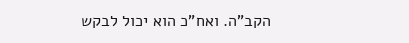הקב"ה. ואח"כ הוא יכול לבקש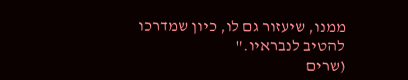ממנו, שיעזור גם לו, כיון שמדרכו להטיב לנבראיו."
(שרים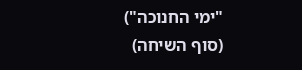"ימי החנוכה")
(סוף השיחה)